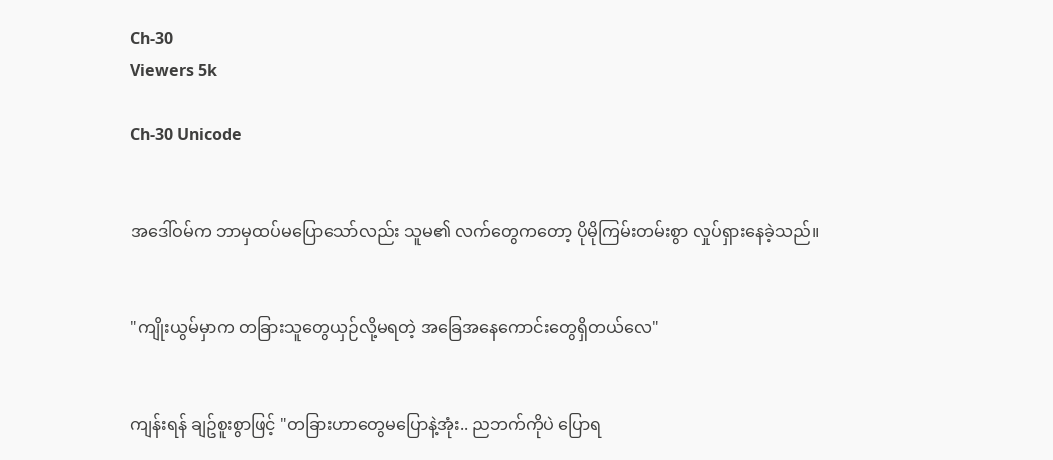Ch-30
Viewers 5k

Ch-30 Unicode


အဒေါ်ဝမ်က ဘာမှထပ်မပြောသော်လည်း သူမ၏ လက်တွေကတော့ ပိုမိုကြမ်းတမ်းစွာ လှုပ်ရှားနေခဲ့သည်။


"ကျိုးယွမ်မှာက တခြားသူတွေယှဉ်လို့မရတဲ့ အခြေအနေကောင်းတွေရှိတယ်လေ"


ကျန်းရန် ချဥ်စူးစွာဖြင့် "တခြားဟာတွေမပြောနဲ့အုံး.. ညဘက်ကိုပဲ ပြောရ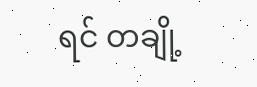ရင် တချို့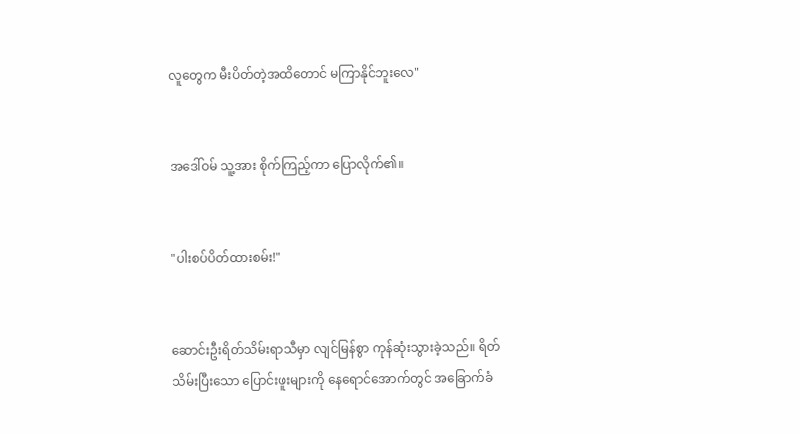လူတွေက မီးပိတ်တဲ့အထိတောင် မကြာနိုင်ဘူးလေ"


အဒေါ်ဝမ် သူ့အား စိုက်ကြည့်ကာ ပြောလိုက်၏။


"ပါးစပ်ပိတ်ထားစမ်း!"


ဆောင်းဦးရိတ်သိမ်းရာသီမှာ လျင်မြန်စွာ ကုန်ဆုံးသွားခဲ့သည်။ ရိတ်သိမ်းပြီးသော ပြောင်းဖူးများကို နေရောင်အောက်တွင် အခြောက်ခံ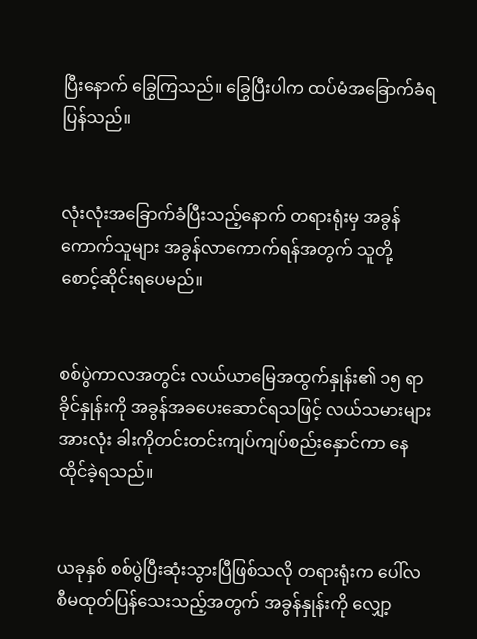ပြီးနောက် ခြွေကြသည်။ ခြွေပြီးပါက ထပ်မံအခြောက်ခံရပြန်သည်။


လုံးလုံးအခြောက်ခံပြီးသည့်နောက် တရားရုံးမှ အခွန်ကောက်သူများ အခွန်လာကောက်ရန်အတွက် သူတို့ စောင့်ဆိုင်းရပေမည်။


စစ်ပွဲကာလအတွင်း လယ်ယာမြေအထွက်နှုန်း၏ ၁၅ ရာခိုင်နှုန်းကို အခွန်အခပေးဆောင်ရသဖြင့် လယ်သမားများအားလုံး ခါးကိုတင်းတင်းကျပ်ကျပ်စည်းနှောင်ကာ နေထိုင်ခဲ့ရသည်။


ယခုနှစ် စစ်ပွဲပြီးဆုံးသွားပြီဖြစ်သလို တရားရုံးက ပေါ်လစီမထုတ်ပြန်သေးသည့်အတွက် အခွန်နှုန်းကို လျှော့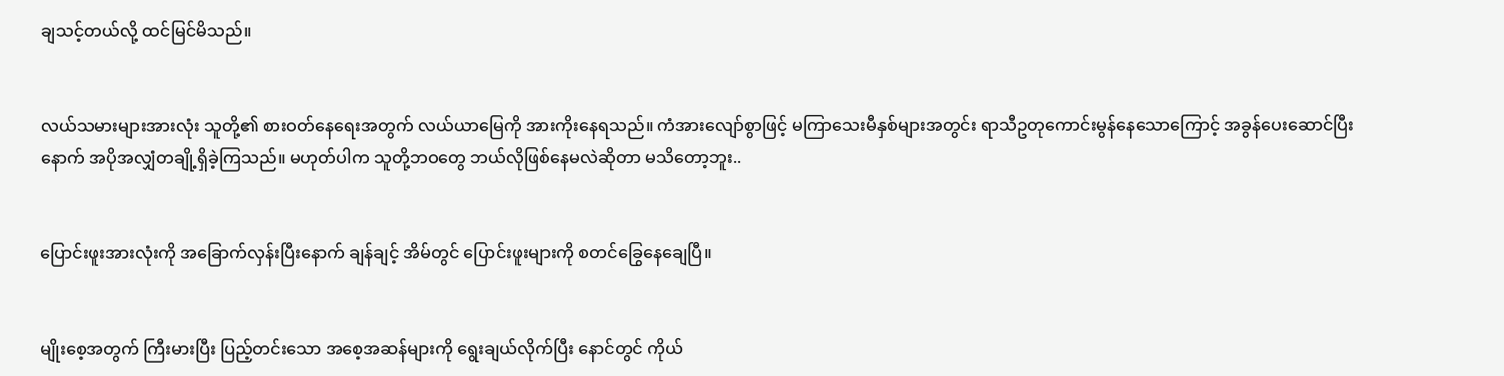ချသင့်တယ်လို့ ထင်မြင်မိသည်။


လယ်သမားများအားလုံး သူတို့၏ စားဝတ်နေရေးအတွက် လယ်ယာမြေကို အားကိုးနေရသည်။ ကံအားလျော်စွာဖြင့် မကြာသေးမီနှစ်များအတွင်း ရာသီဥတုကောင်းမွန်နေသောကြောင့် အခွန်ပေးဆောင်ပြီးနောက် အပိုအလျှံတချို့ရှိခဲ့ကြသည်။ မဟုတ်ပါက သူတို့ဘဝတွေ ဘယ်လိုဖြစ်နေမလဲဆိုတာ မသိတော့ဘူး..


ပြောင်းဖူးအားလုံးကို အခြောက်လှန်းပြီးနောက် ချန်ချင့် အိမ်တွင် ပြောင်းဖူးများကို စတင်ခြွေနေချေပြီ။


မျိုးစေ့အတွက် ကြီးမားပြီး ပြည့်တင်းသော အစေ့အဆန်များကို ရွေးချယ်လိုက်ပြီး နောင်တွင် ကိုယ်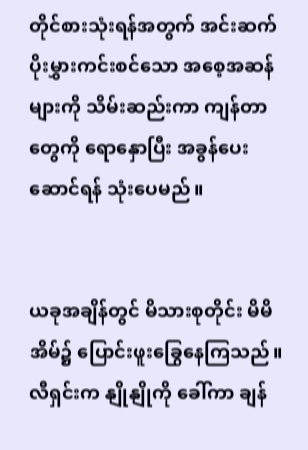တိုင်စားသုံးရန်အတွက် အင်းဆက်ပိုးမွှားကင်းစင်သော အစေ့အဆန်များကို သိမ်းဆည်းကာ ကျန်တာတွေကို ရောနှောပြီး အခွန်ပေးဆောင်ရန် သုံးပေမည်။


ယခုအချိန်တွင် မိသားစုတိုင်း မိမိအိမ်၌ ပြောင်းဖူးခြွေနေကြသည်။ လီရှင်းက နျိုနျိုကို ခေါ်ကာ ချန်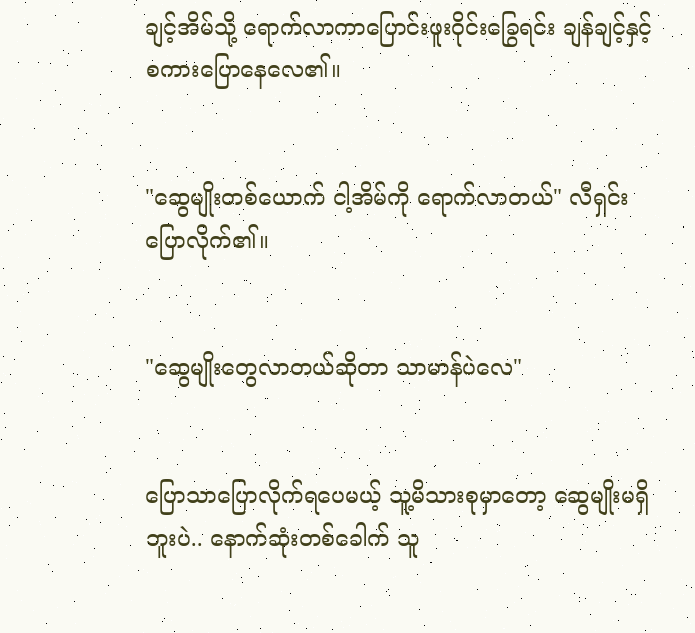ချင့်အိမ်သို့ ရောက်လာကာပြောင်းဖူးဝိုင်းခြွေရင်း ချန်ချင့်နှင့် စကားပြောနေလေ၏။


"ဆွေမျိုးတစ်ယောက် ငါ့အိမ်ကို ရောက်လာတယ်" လီရှင်း ပြောလိုက်၏။


"ဆွေမျိုးတွေလာတယ်ဆိုတာ သာမာန်ပဲလေ"


ပြောသာပြောလိုက်ရပေမယ့် သူ့မိသားစုမှာတော့ ဆွေမျိုးမရှိဘူးပဲ.. နောက်ဆုံးတစ်ခေါက် သူ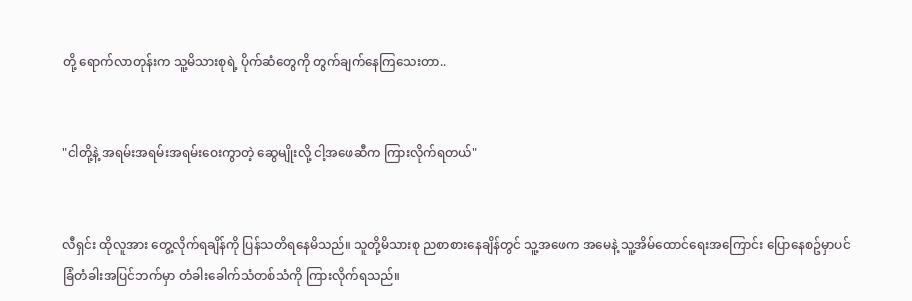တို့ ရောက်လာတုန်းက သူ့မိသားစုရဲ့ ပိုက်ဆံတွေကို တွက်ချက်နေကြသေးတာ..


"ငါတို့နဲ့ အရမ်းအရမ်းအရမ်းဝေးကွာတဲ့ ဆွေမျိုးလို့ ငါ့အဖေဆီက ကြားလိုက်ရတယ်"


လီရှင်း ထိုလူအား တွေ့လိုက်ရချိန်ကို ပြန်သတိရနေမိသည်။ သူတို့မိသားစု ညစာစားနေချိန်တွင် သူ့အဖေက အမေနဲ့ သူ့အိမ်ထောင်ရေးအကြောင်း ပြောနေစဥ်မှာပင် ခြံတံခါးအပြင်ဘက်မှာ တံခါးခေါက်သံတစ်သံကို ကြားလိုက်ရသည်။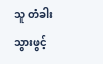သူ တံခါးသွားဖွင့်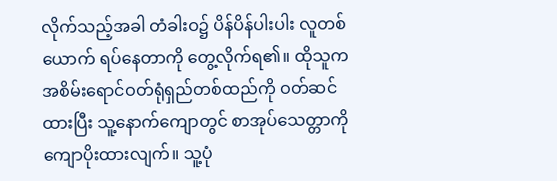လိုက်သည့်အခါ တံခါးဝ၌ ပိန်ပိန်ပါးပါး လူတစ်ယောက် ရပ်နေတာကို တွေ့လိုက်ရ၏။ ထိုသူက အစိမ်းရောင်ဝတ်ရုံရှည်တစ်ထည်ကို ဝတ်ဆင်ထားပြီး သူ့နောက်ကျောတွင် စာအုပ်သေတ္တာကို ကျောပိုးထားလျက်။ သူ့ပုံ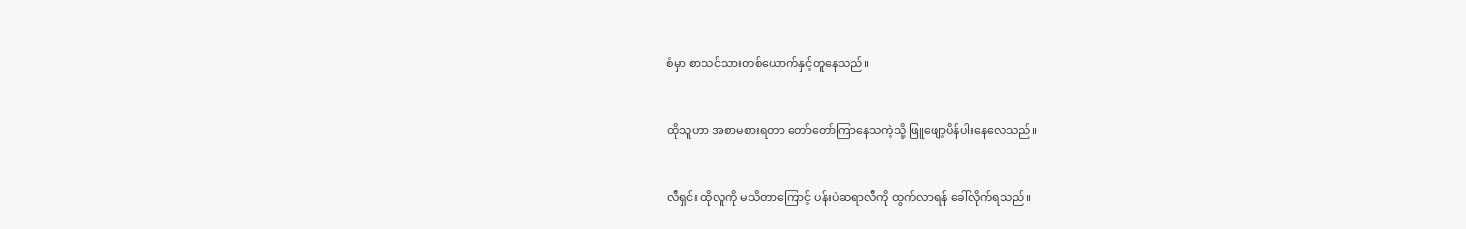စံမှာ စာသင်သားတစ်ယောက်နှင့်တူနေသည်။


ထိုသူဟာ အစာမစားရတာ တော်တော်ကြာနေသကဲ့သို့ ဖြူဖျော့ပိန်ပါးနေလေသည်။


လီရှင်း ထိုလူကို မသိတာကြောင့် ပန်းပဲဆရာလီကို ထွက်လာရန် ခေါ်လိုက်ရသည်။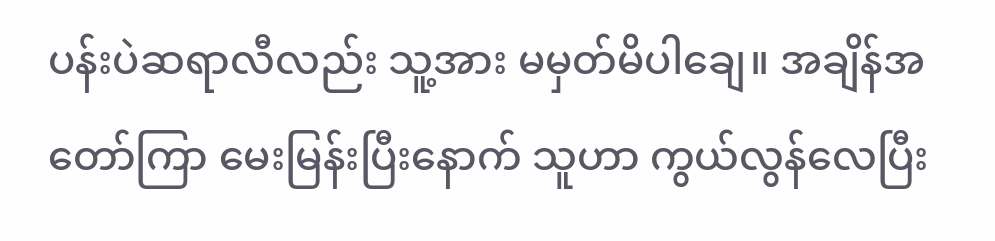ပန်းပဲဆရာလီလည်း သူ့အား မမှတ်မိပါချေ။ အချိန်အတော်ကြာ မေးမြန်းပြီးနောက် သူဟာ ကွယ်လွန်လေပြီး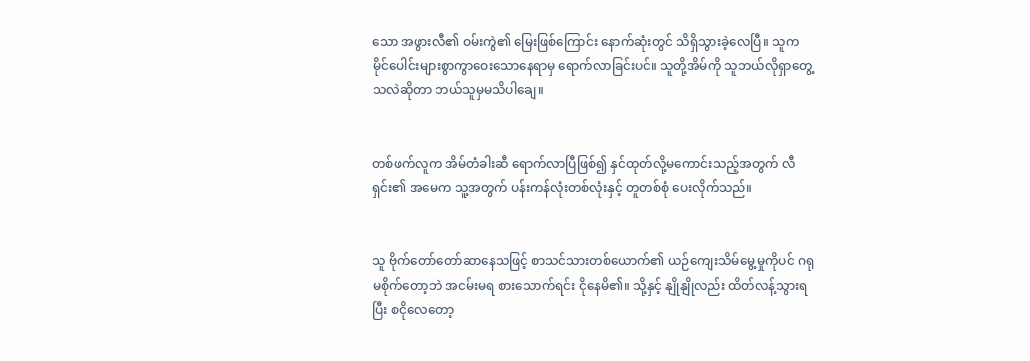သော အဖွားလီ၏ ဝမ်းကွဲ၏ မြေးဖြစ်ကြောင်း နောက်ဆုံးတွင် သိရှိသွားခဲ့လေပြီ။ သူက မိုင်ပေါင်းများစွာကွာဝေးသောနေရာမှ ရောက်လာခြင်းပင်။ သူတို့အိမ်ကို သူဘယ်လိုရှာတွေ့သလဲဆိုတာ ဘယ်သူမှမသိပါချေ။


တစ်ဖက်လူက အိမ်တံခါးဆီ ရောက်လာပြီဖြစ်၍ နှင်ထုတ်လို့မကောင်းသည့်အတွက် လီရှင်း၏ အမေက သူ့အတွက် ပန်းကန်လုံးတစ်လုံးနှင့် တူတစ်စုံ ပေးလိုက်သည်။


သူ ဗိုက်တော်တော်ဆာနေသဖြင့် စာသင်သားတစ်ယောက်၏ ယဉ်ကျေးသိမ်မွေ့မှုကိုပင် ဂရုမစိုက်တော့ဘဲ အငမ်းမရ စားသောက်ရင်း ငိုနေမိ၏။ သို့နှင့် နျိုနျိုလည်း ထိတ်လန့်သွားရပြီး စငိုလေတော့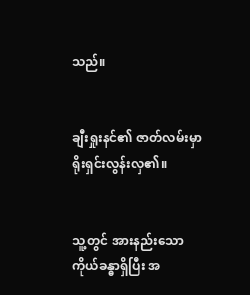သည်။


ချီးရှုးနင်၏ ဇာတ်လမ်းမှာ ရိုးရှင်းလွန်းလှ၏။


သူ့တွင် အားနည်းသော ကိုယ်ခန္ဓာရှိပြီး အ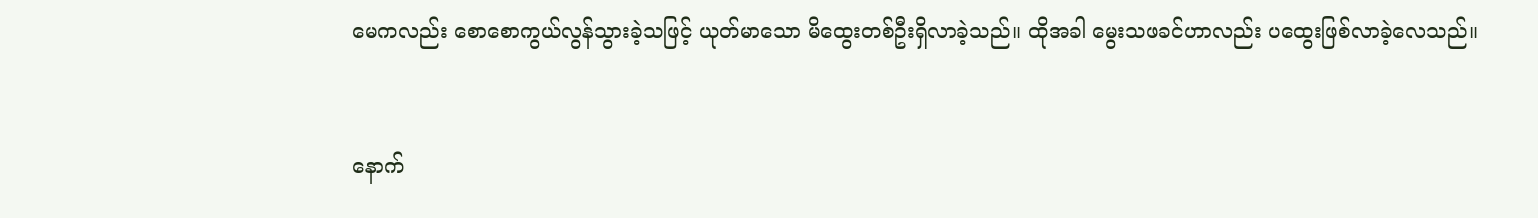မေကလည်း စောစောကွယ်လွန်သွားခဲ့သဖြင့် ယုတ်မာသော မိထွေးတစ်ဦးရှိလာခဲ့သည်။ ထိုအခါ မွေးသဖခင်ဟာလည်း ပထွေးဖြစ်လာခဲ့လေသည်။


နောက်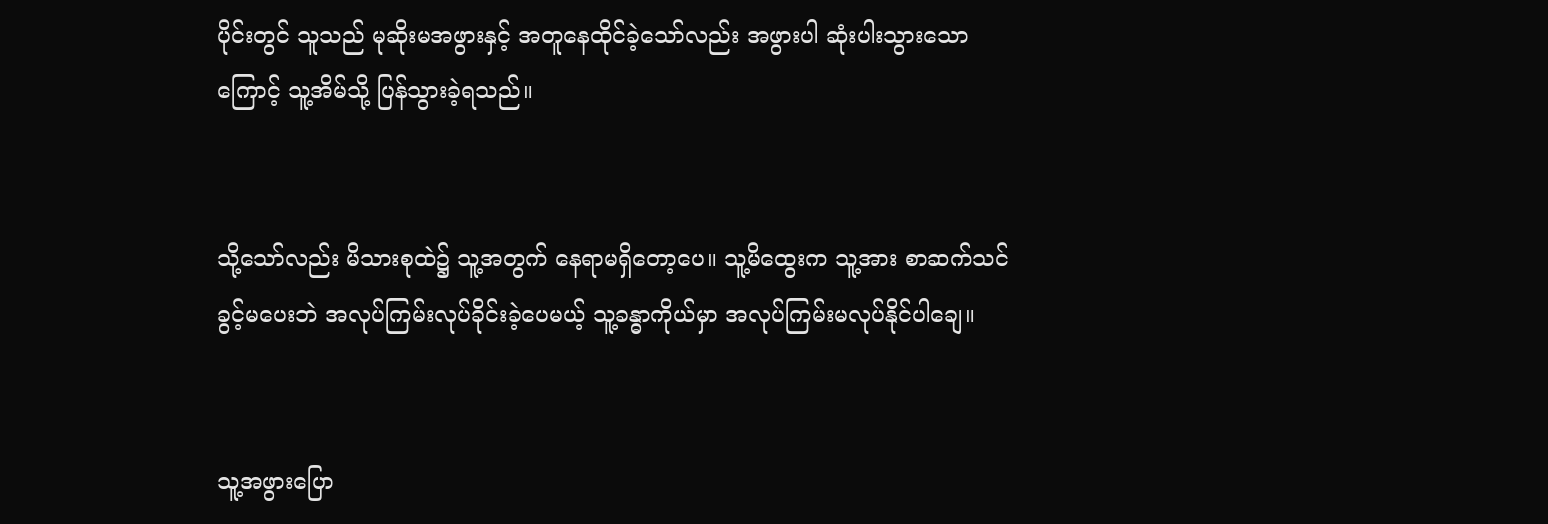ပိုင်းတွင် သူသည် မုဆိုးမအဖွားနှင့် အတူနေထိုင်ခဲ့သော်လည်း အဖွားပါ ဆုံးပါးသွားသောကြောင့် သူ့အိမ်သို့ ပြန်သွားခဲ့ရသည်။


သို့သော်လည်း မိသားစုထဲ၌ သူ့အတွက် နေရာမရှိတော့ပေ။ သူ့မိထွေးက သူ့အား စာဆက်သင်ခွင့်မပေးဘဲ အလုပ်ကြမ်းလုပ်ခိုင်းခဲ့ပေမယ့် သူ့ခန္ဓာကိုယ်မှာ အလုပ်ကြမ်းမလုပ်နိုင်ပါချေ။


သူ့အဖွားပြော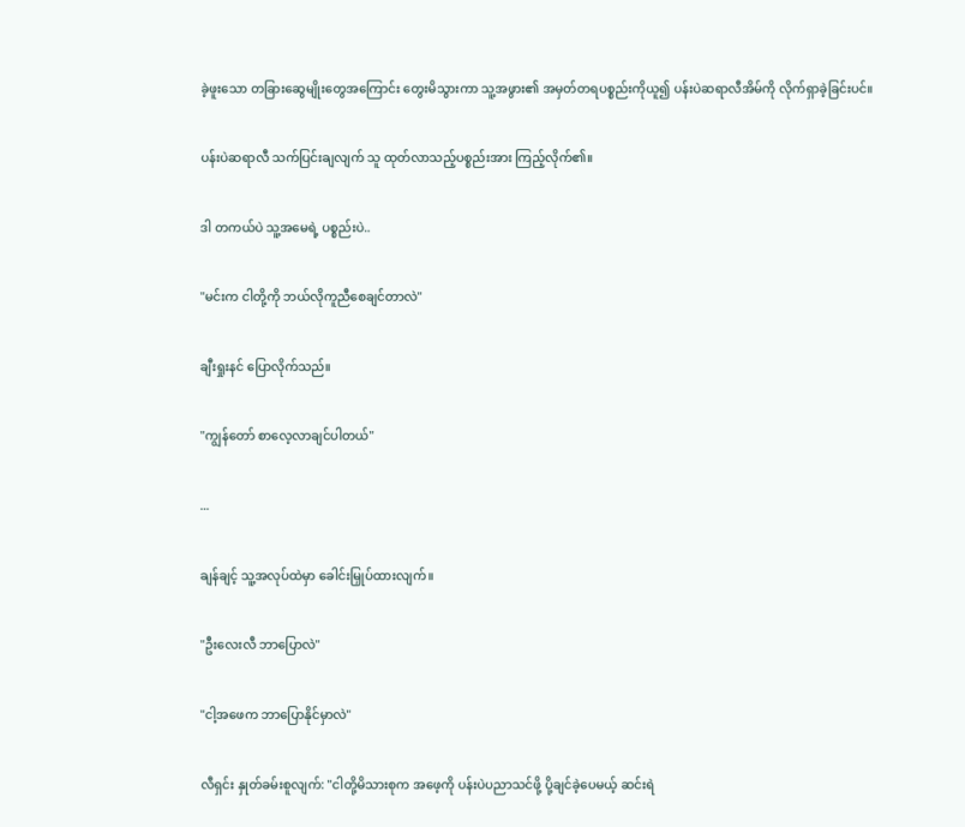ခဲ့ဖူးသော တခြားဆွေမျိုးတွေအကြောင်း တွေးမိသွားကာ သူ့အဖွား၏ အမှတ်တရပစ္စည်းကိုယူ၍ ပန်းပဲဆရာလီအိမ်ကို လိုက်ရှာခဲ့ခြင်းပင်။


ပန်းပဲဆရာလီ သက်ပြင်းချလျက် သူ ထုတ်လာသည့်ပစ္စည်းအား ကြည့်လိုက်၏။


ဒါ တကယ်ပဲ သူ့အမေရဲ့ ပစ္စည်းပဲ..


"မင်းက ငါတို့ကို ဘယ်လိုကူညီစေချင်တာလဲ"


ချီးရှုးနင် ပြောလိုက်သည်။


"ကျွန်တော် စာလေ့လာချင်ပါတယ်"


...


ချန်ချင့် သူ့အလုပ်ထဲမှာ ခေါင်းမြှုပ်ထားလျက်။


"ဦးလေးလီ ဘာပြောလဲ"


"ငါ့အဖေက ဘာပြောနိုင်မှာလဲ"


လီရှင်း နှုတ်ခမ်းစူလျက်: "ငါတို့မိသားစုက အဖေ့ကို ပန်းပဲပညာသင်ဖို့ ပို့ချင်ခဲ့ပေမယ့် ဆင်းရဲ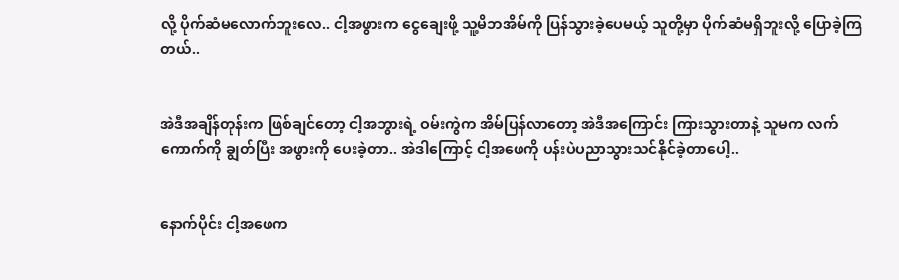လို့ ပိုက်ဆံမလောက်ဘူးလေ.. ငါ့အဖွားက ငွေချေးဖို့ သူ့မိဘအိမ်ကို ပြန်သွားခဲ့ပေမယ့် သူတို့မှာ ပိုက်ဆံမရှိဘူးလို့ ပြောခဲ့ကြတယ်..


အဲဒီအချိန်တုန်းက ဖြစ်ချင်တော့ ငါ့အဘွားရဲ့ ဝမ်းကွဲက အိမ်ပြန်လာတော့ အဲဒီအကြောင်း ကြားသွားတာနဲ့ သူမက လက်ကောက်ကို ချွတ်ပြီး အဖွားကို ပေးခဲ့တာ.. အဲဒါကြောင့် ငါ့အဖေကို ပန်းပဲပညာသွားသင်နိုင်ခဲ့တာပေါ့..


နောက်ပိုင်း ငါ့အဖေက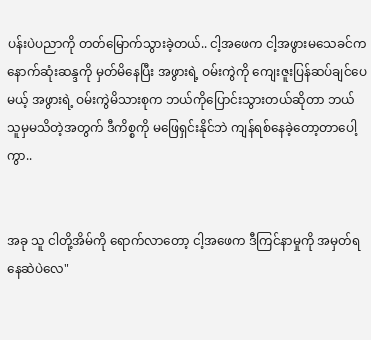ပန်းပဲပညာကို တတ်မြောက်သွားခဲ့တယ်.. ငါ့အဖေက ငါ့အဖွားမသေခင်က နောက်ဆုံးဆန္ဒကို မှတ်မိနေပြီး အဖွားရဲ့ ဝမ်းကွဲကို ကျေးဇူးပြန်ဆပ်ချင်ပေမယ့် အဖွားရဲ့ ဝမ်းကွဲမိသားစုက ဘယ်ကိုပြောင်းသွားတယ်ဆိုတာ ဘယ်သူမှမသိတဲ့အတွက် ဒီကိစ္စကို မဖြေရှင်းနိုင်ဘဲ ကျန်ရစ်နေခဲ့တော့တာပေါ့ကွာ..


အခု သူ ငါတို့အိမ်ကို ရောက်လာတော့ ငါ့အဖေက ဒီကြင်နာမှုကို အမှတ်ရနေဆဲပဲလေ"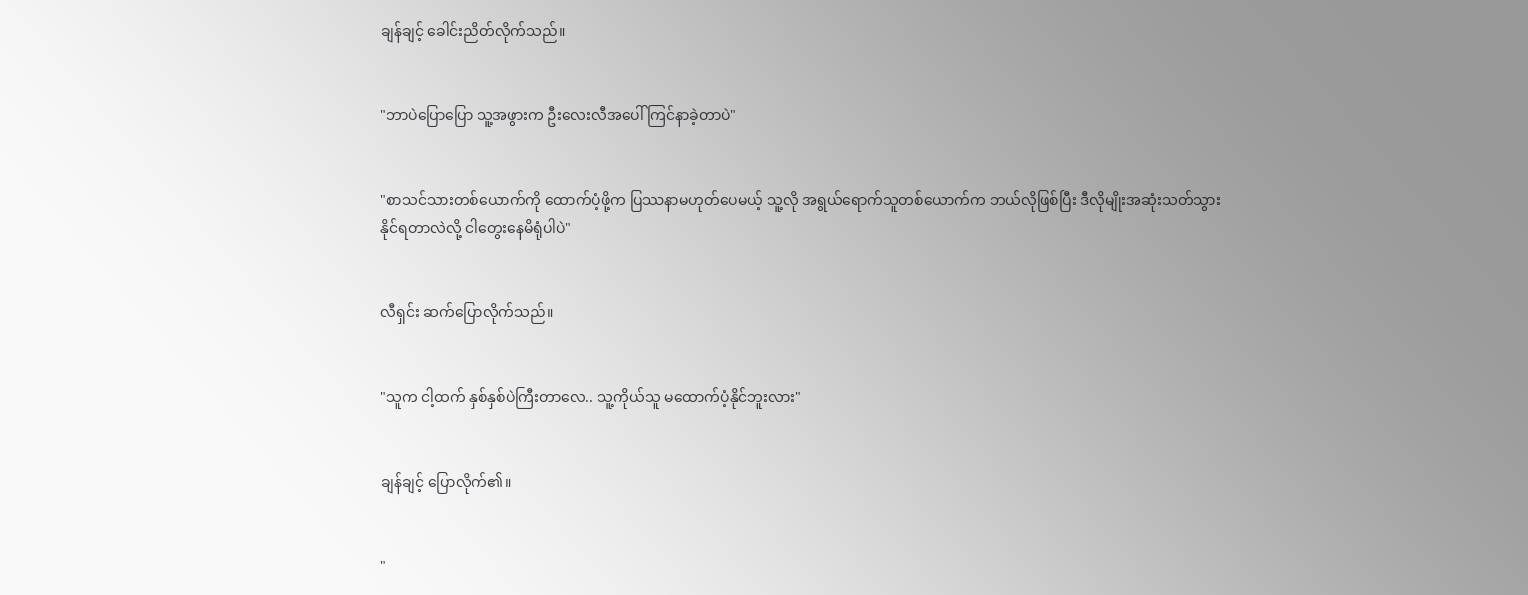ချန်ချင့် ခေါင်းညိတ်လိုက်သည်။


"ဘာပဲပြောပြော သူ့အဖွားက ဦးလေးလီအပေါ် ကြင်နာခဲ့တာပဲ"


"စာသင်သားတစ်ယောက်ကို ထောက်ပံ့ဖို့က ပြဿနာမဟုတ်ပေမယ့် သူ့လို အရွယ်ရောက်သူတစ်ယောက်က ဘယ်လိုဖြစ်ပြီး ဒီလိုမျိုးအဆုံးသတ်သွားနိုင်ရတာလဲလို့ ငါတွေးနေမိရုံပါပဲ"


လီရှင်း ဆက်ပြောလိုက်သည်။


"သူက ငါ့ထက် နှစ်နှစ်ပဲကြီးတာလေ.. သူ့ကိုယ်သူ မထောက်ပံ့နိုင်ဘူးလား"


ချန်ချင့် ပြောလိုက်၏။


"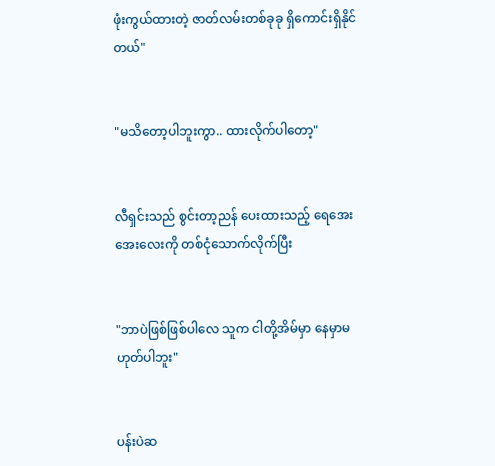ဖုံးကွယ်ထားတဲ့ ဇာတ်လမ်းတစ်ခုခု ရှိကောင်းရှိနိုင်တယ်"


"မသိတော့ပါဘူးကွာ.. ထားလိုက်ပါတော့"


လီရှင်းသည် စွင်းတာ့ညန် ပေးထားသည့် ရေအေးအေးလေးကို တစ်ငုံသောက်လိုက်ပြီး


"ဘာပဲဖြစ်ဖြစ်ပါလေ သူက ငါတို့အိမ်မှာ နေမှာမဟုတ်ပါဘူး"


ပန်းပဲဆ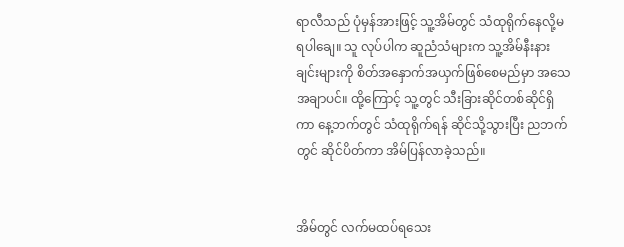ရာလီသည် ပုံမှန်အားဖြင့် သူ့အိမ်တွင် သံထုရိုက်နေလို့မရပါချေ။ သူ လုပ်ပါက ဆူညံသံများက သူ့အိမ်နီးနားချင်းများကို စိတ်အနှောက်အယှက်ဖြစ်စေမည်မှာ အသေအချာပင်။ ထို့ကြောင့် သူ့တွင် သီးခြားဆိုင်တစ်ဆိုင်ရှိကာ နေ့ဘက်တွင် သံထုရိုက်ရန် ဆိုင်သို့သွားပြီး ညဘက်တွင် ဆိုင်ပိတ်ကာ အိမ်ပြန်လာခဲ့သည်။


အိမ်တွင် လက်မထပ်ရသေး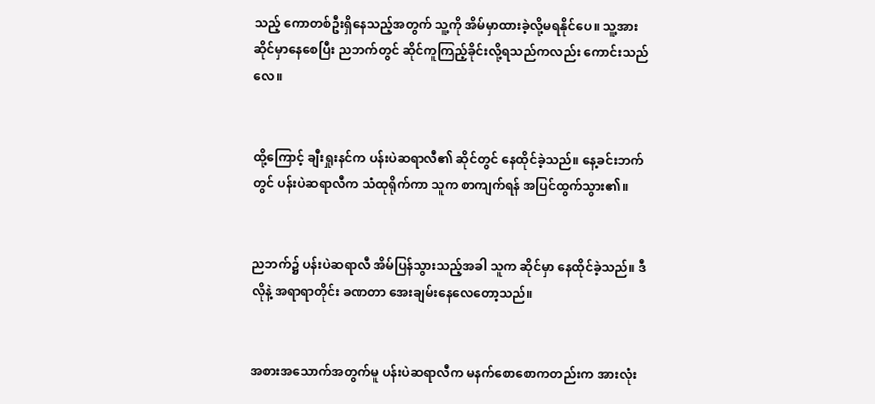သည့် ကောတစ်ဦးရှိနေသည့်အတွက် သူ့ကို အိမ်မှာထားခဲ့လို့မရနိုင်ပေ။ သူ့အား ဆိုင်မှာနေစေပြီး ညဘက်တွင် ဆိုင်ကူကြည့်ခိုင်းလို့ရသည်ကလည်း ကောင်းသည်လေ။


ထို့ကြောင့် ချီးရှုးနင်က ပန်းပဲဆရာလီ၏ ဆိုင်တွင် နေထိုင်ခဲ့သည်။ နေ့ခင်းဘက်တွင် ပန်းပဲဆရာလီက သံထုရိုက်ကာ သူက စာကျက်ရန် အပြင်ထွက်သွား၏။


ညဘက်၌ ပန်းပဲဆရာလီ အိမ်ပြန်သွားသည့်အခါ သူက ဆိုင်မှာ နေထိုင်ခဲ့သည်။ ဒီလိုနဲ့ အရာရာတိုင်း ခဏတာ အေးချမ်းနေလေတော့သည်။


အစားအသောက်အတွက်မူ ပန်းပဲဆရာလီက မနက်စောစောကတည်းက အားလုံး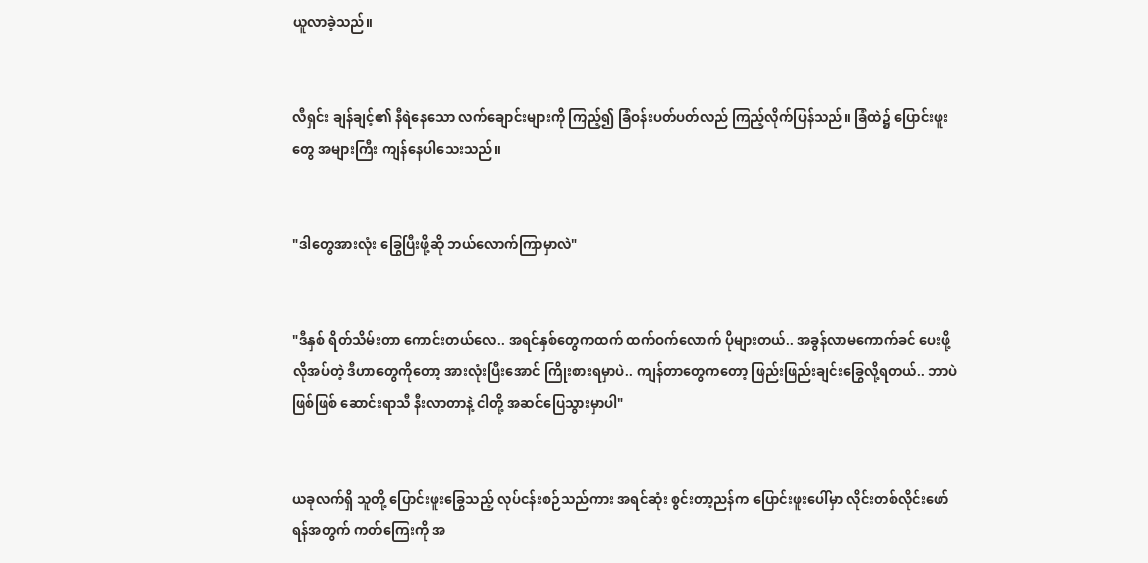ယူလာခဲ့သည်။


လီရှင်း ချန်ချင့်၏ နီရဲနေသော လက်ချောင်းများကို ကြည့်၍ ခြံဝန်းပတ်ပတ်လည် ကြည့်လိုက်ပြန်သည်။ ခြံထဲ၌ ပြောင်းဖူးတွေ အများကြီး ကျန်နေပါသေးသည်။


"ဒါတွေအားလုံး ခြွေပြီးဖို့ဆို ဘယ်လောက်ကြာမှာလဲ"


"ဒီနှစ် ရိတ်သိမ်းတာ ကောင်းတယ်လေ.. အရင်နှစ်တွေကထက် ထက်ဝက်လောက် ပိုများတယ်.. အခွန်လာမကောက်ခင် ပေးဖို့လိုအပ်တဲ့ ဒီဟာတွေကိုတော့ အားလုံးပြီးအောင် ကြိုးစားရမှာပဲ.. ကျန်တာတွေကတော့ ဖြည်းဖြည်းချင်းခြွေလို့ရတယ်.. ဘာပဲဖြစ်ဖြစ် ဆောင်းရာသီ နီးလာတာနဲ့ ငါတို့ အဆင်ပြေသွားမှာပါ"


ယခုလက်ရှိ သူတို့ ပြောင်းဖူးခြွေသည့် လုပ်ငန်းစဉ်သည်ကား အရင်ဆုံး စွင်းတာ့ညန်က ပြောင်းဖူးပေါ်မှာ လိုင်းတစ်လိုင်းဖော်ရန်အတွက် ကတ်ကြေးကို အ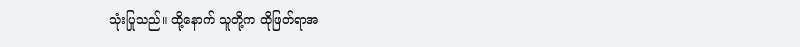သုံးပြုသည်။ ထို့နောက် သူတို့က ထိုဖြတ်ရာအ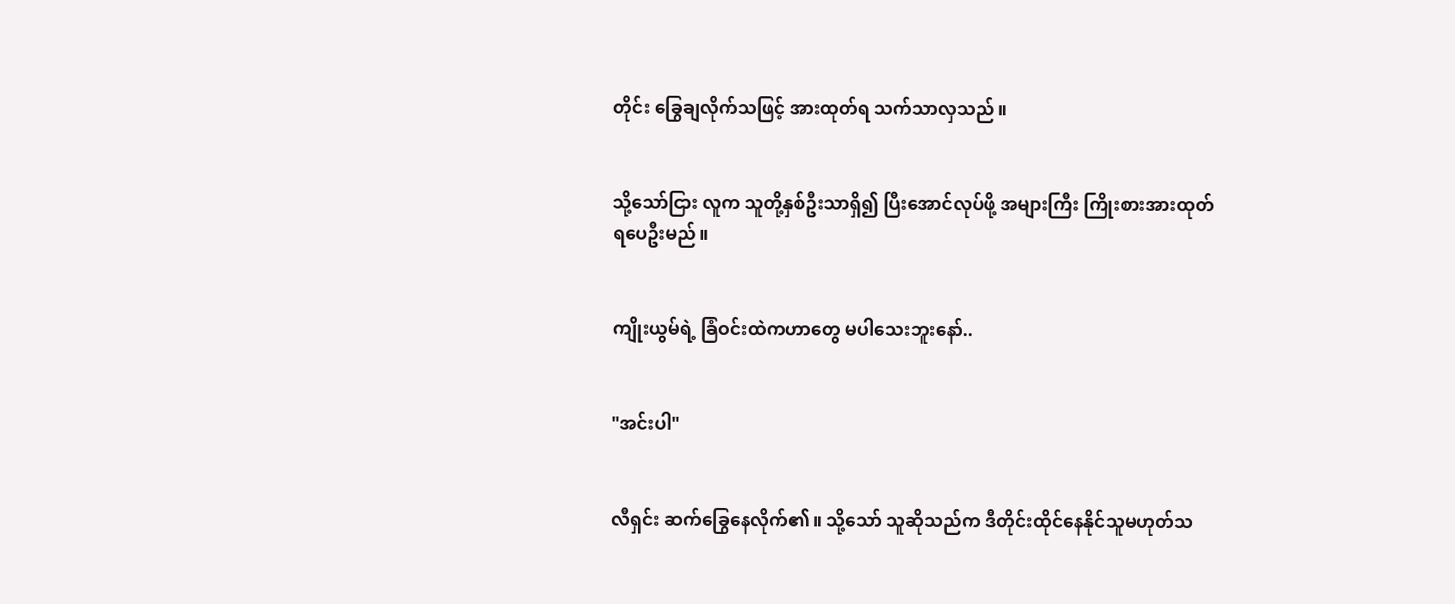တိုင်း ခြွေချလိုက်သဖြင့် အားထုတ်ရ သက်သာလှသည်။


သို့သော်ငြား လူက သူတို့နှစ်ဦးသာရှိ၍ ပြီးအောင်လုပ်ဖို့ အများကြီး ကြိုးစားအားထုတ်ရပေဦးမည်။


ကျိုးယွမ်ရဲ့ ခြံဝင်းထဲကဟာတွေ မပါသေးဘူးနော်..


"အင်းပါ"


လီရှင်း ဆက်ခြွေနေလိုက်၏။ သို့သော် သူဆိုသည်က ဒီတိုင်းထိုင်နေနိုင်သူမဟုတ်သ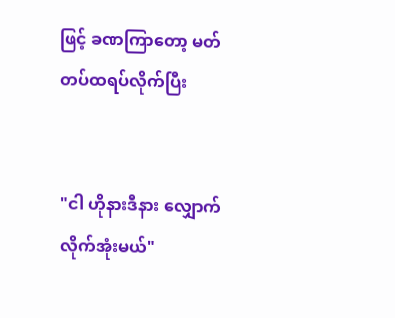ဖြင့် ခဏကြာတော့ မတ်တပ်ထရပ်လိုက်ပြီး


"ငါ ဟိုနားဒီနား လျှောက်လိုက်အုံးမယ်"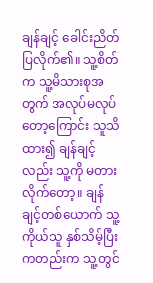ချန်ချင့် ခေါင်းညိတ်ပြလိုက်၏။ သူ့စိတ်က သူ့မိသားစုအတွက် အလုပ်မလုပ်တော့ကြောင်း သူသိထား၍ ချန်ချင့်လည်း သူ့ကို မတားလိုက်တော့။ ချန်ချင့်တစ်ယောက် သူ့ကိုယ်သူ နှစ်သိမ့်ပြီးကတည်းက သူ့တွင်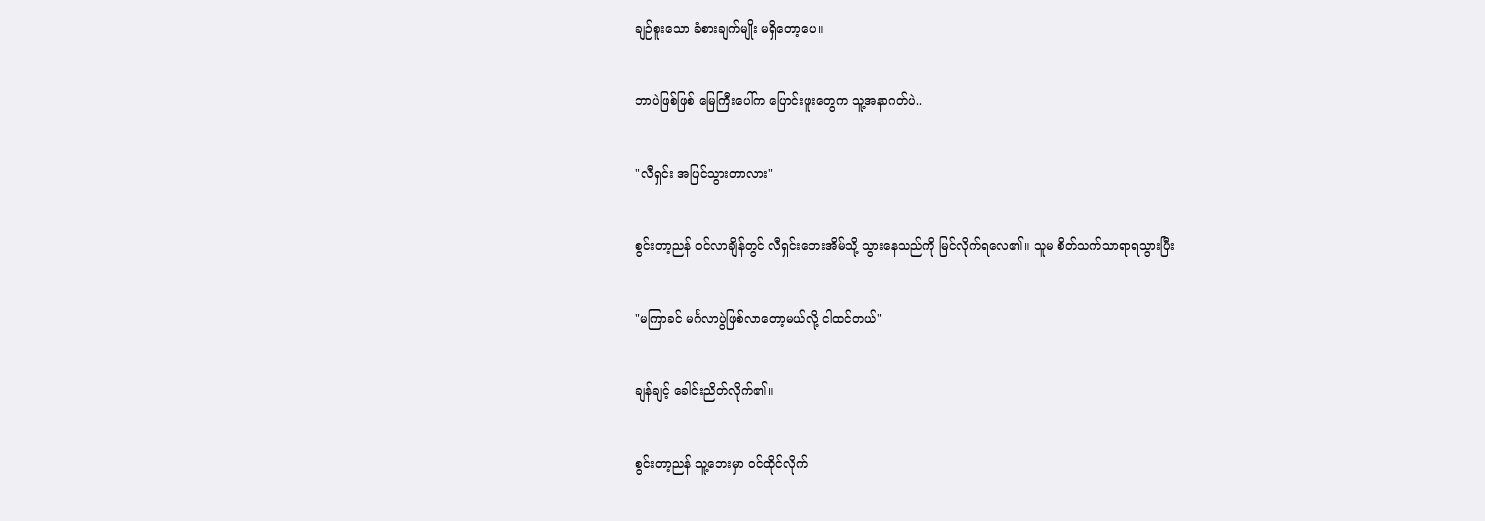ချဉ်စူးသော ခံစားချက်မျိုး မရှိတော့ပေ။


ဘာပဲဖြစ်ဖြစ် မြေကြီးပေါ်က ပြောင်းဖူးတွေက သူ့အနာဂတ်ပဲ..


"လီရှင်း အပြင်သွားတာလား"


စွင်းတာ့ညန် ဝင်လာချိန်တွင် လီရှင်းဘေးအိမ်သို့ သွားနေသည်ကို မြင်လိုက်ရလေ၏။ သူမ စိတ်သက်သာရာရသွားပြီး


"မကြာခင် မင်္ဂလာပွဲဖြစ်လာတော့မယ်လို့ ငါထင်တယ်"


ချန်ချင့် ခေါင်းညိတ်လိုက်၏။


စွင်းတာ့ညန် သူ့ဘေးမှာ ဝင်ထိုင်လိုက်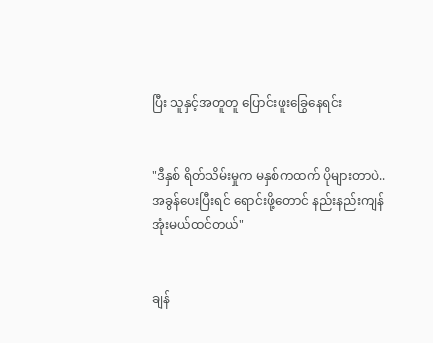ပြီး သူနှင့်အတူတူ ပြောင်းဖူးခြွေနေရင်း


"ဒီနှစ် ရိတ်သိမ်းမှုက မနှစ်ကထက် ပိုများတာပဲ.. အခွန်ပေးပြီးရင် ရောင်းဖို့တောင် နည်းနည်းကျန်အုံးမယ်ထင်တယ်"


ချန်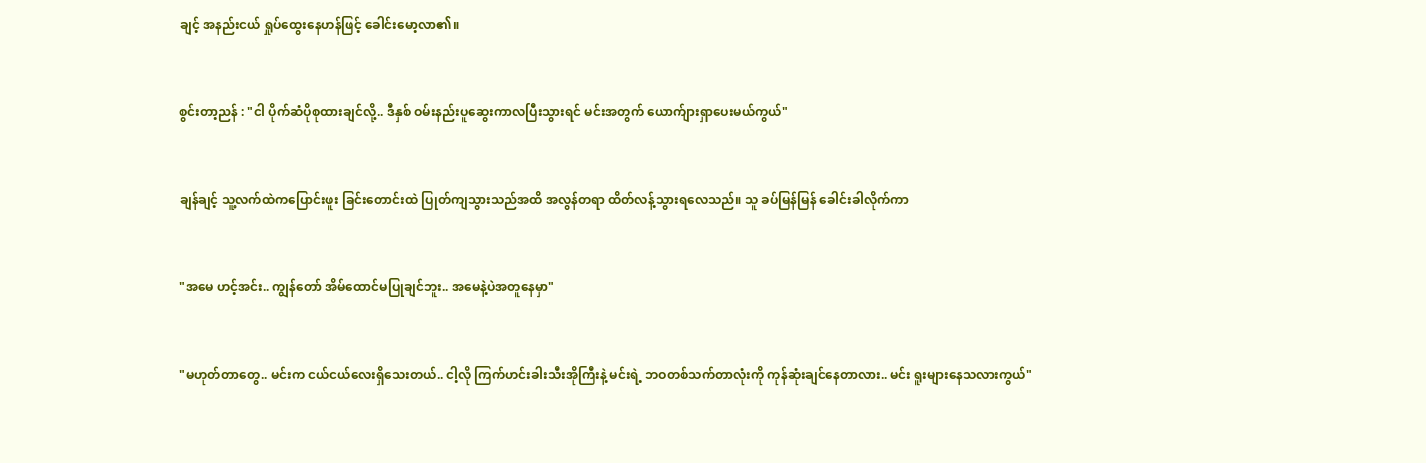ချင့် အနည်းငယ် ရှုပ်ထွေးနေဟန်ဖြင့် ခေါင်းမော့လာ၏။


စွင်းတာ့ညန် : "ငါ ပိုက်ဆံပိုစုထားချင်လို့.. ဒီနှစ် ဝမ်းနည်းပူဆွေးကာလပြီးသွားရင် မင်းအတွက် ယောက်ျားရှာပေးမယ်ကွယ်"


ချန်ချင့် သူ့လက်ထဲကပြောင်းဖူး ခြင်းတောင်းထဲ ပြုတ်ကျသွားသည်အထိ အလွန်တရာ ထိတ်လန့်သွားရလေသည်။ သူ ခပ်မြန်မြန် ခေါင်းခါလိုက်ကာ


"အမေ ဟင့်အင်း.. ကျွန်တော် အိမ်ထောင်မပြုချင်ဘူး.. အမေနဲ့ပဲအတူနေမှာ"


"မဟုတ်တာတွေ.. မင်းက ငယ်ငယ်လေးရှိသေးတယ်.. ငါ့လို ကြက်ဟင်းခါးသီးအိုကြီးနဲ့ မင်းရဲ့ ဘဝတစ်သက်တာလုံးကို ကုန်ဆုံးချင်နေတာလား.. မင်း ရူးများနေသလားကွယ်"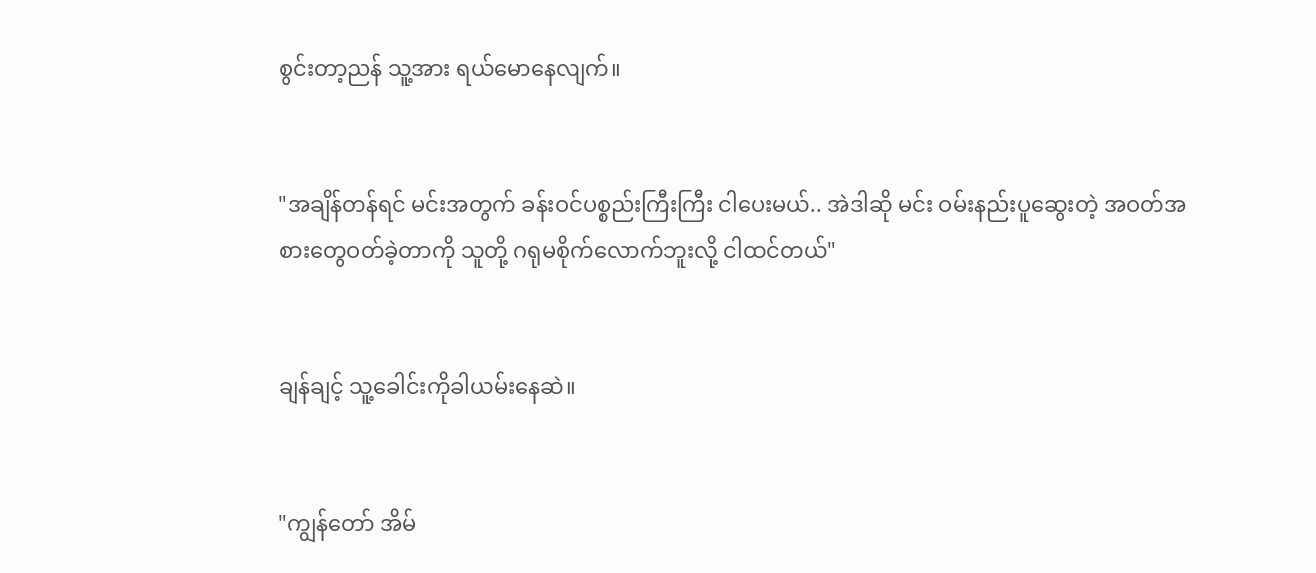စွင်းတာ့ညန် သူ့အား ရယ်မောနေလျက်။


"အချိန်တန်ရင် မင်းအတွက် ခန်းဝင်ပစ္စည်းကြီးကြီး ငါပေးမယ်.. အဲဒါဆို မင်း ဝမ်းနည်းပူဆွေးတဲ့ အဝတ်အစားတွေဝတ်ခဲ့တာကို သူတို့ ဂရုမစိုက်လောက်ဘူးလို့ ငါထင်တယ်"


ချန်ချင့် သူ့ခေါင်းကိုခါယမ်းနေဆဲ။


"ကျွန်တော် အိမ်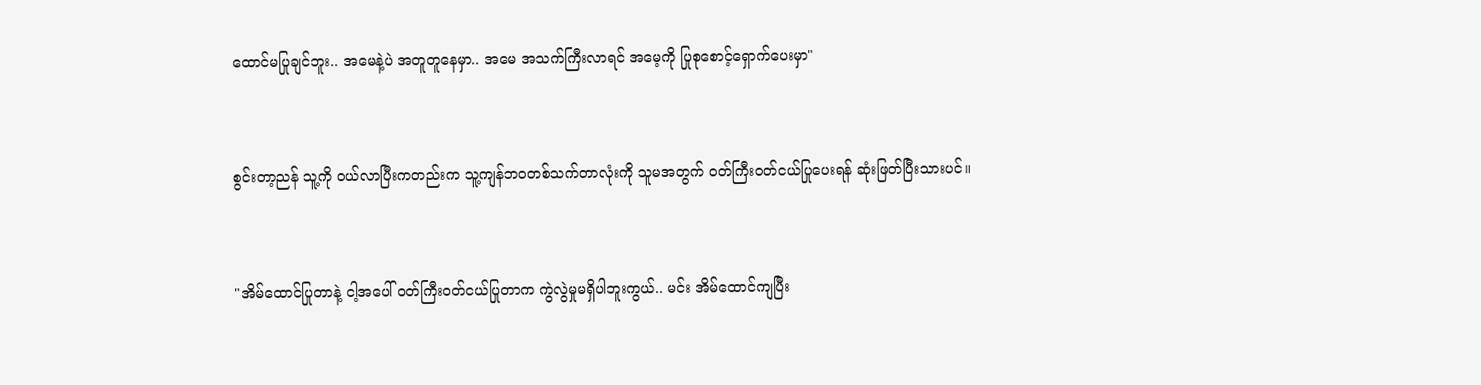ထောင်မပြုချင်ဘူး.. အမေနဲ့ပဲ အတူတူနေမှာ.. အမေ အသက်ကြီးလာရင် အမေ့ကို ပြုစုစောင့်ရှောက်ပေးမှာ"


စွင်းတာ့ညန် သူ့ကို ဝယ်လာပြီးကတည်းက သူ့ကျန်ဘဝတစ်သက်တာလုံးကို သူမအတွက် ဝတ်ကြီးဝတ်ငယ်ပြုပေးရန် ဆုံးဖြတ်ပြီးသားပင်။


"အိမ်ထောင်ပြုတာနဲ့ ငါ့အပေါ် ဝတ်ကြီးဝတ်ငယ်ပြုတာက ကွဲလွဲမှုမရှိပါဘူးကွယ်.. မင်း အိမ်ထောင်ကျပြီး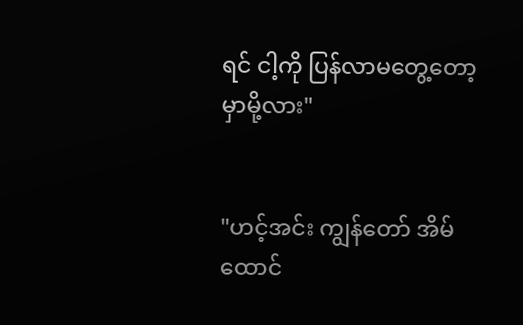ရင် ငါ့ကို ပြန်လာမတွေ့တော့မှာမို့လား"


"ဟင့်အင်း ကျွန်တော် အိမ်ထောင်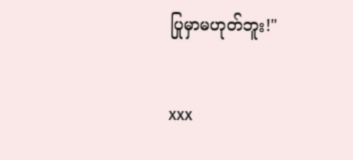ပြုမှာမဟုတ်ဘူး!"


xxx